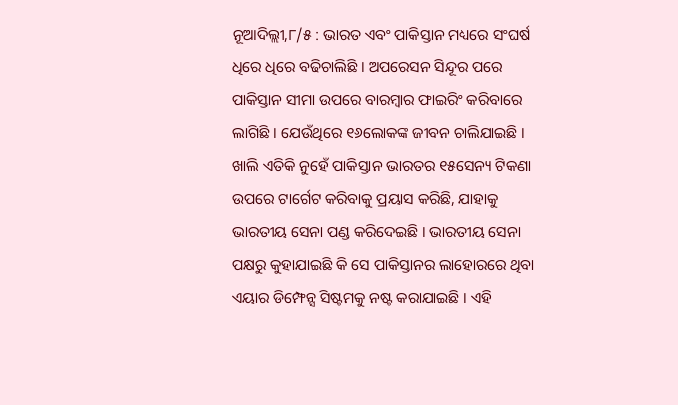ନୂଆଦିଲ୍ଲୀ,୮/୫ : ଭାରତ ଏବଂ ପାକିସ୍ତାନ ମଧ୍ୟରେ ସଂଘର୍ଷ ଧିରେ ଧିରେ ବଢିଚାଲିଛି । ଅପରେସନ ସିନ୍ଦୂର ପରେ ପାକିସ୍ତାନ ସୀମା ଉପରେ ବାରମ୍ବାର ଫାଇରିଂ କରିବାରେ ଲାଗିଛି । ଯେଉଁଥିରେ ୧୬ଲୋକଙ୍କ ଜୀବନ ଚାଲିଯାଇଛି । ଖାଲି ଏତିକି ନୁହେଁ ପାକିସ୍ତାନ ଭାରତର ୧୫ସେନ୍ୟ ଟିକଣା ଉପରେ ଟାର୍ଗେଟ କରିବାକୁ ପ୍ରୟାସ କରିଛି, ଯାହାକୁ ଭାରତୀୟ ସେନା ପଣ୍ଡ କରିଦେଇଛି । ଭାରତୀୟ ସେନା ପକ୍ଷରୁ କୁହାଯାଇଛି କି ସେ ପାକିସ୍ତାନର ଲାହୋରରେ ଥିବା ଏୟାର ଡିମ୍ଫେନ୍ସ ସିଷ୍ଟମକୁ ନଷ୍ଟ କରାଯାଇଛି । ଏହି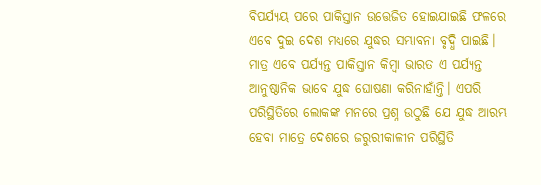ବିପର୍ଯ୍ୟୟ ପରେ ପାକିସ୍ତାନ ଉତ୍ତେଜିତ ହୋଇଯାଇଛି ଫଳରେ ଏବେ ଦୁଇ ଦେଶ ମଧ୍ୟରେ ଯୁଦ୍ଧର ସମ୍ଭାବନା ବୃଦ୍ଧି ପାଇଛି।
ମାତ୍ର ଏବେ ପର୍ଯ୍ୟନ୍ତ ପାକିସ୍ତାନ କିମ୍ବା ଭାରତ ଏ ପର୍ଯ୍ୟନ୍ତ ଆନୁଷ୍ଠାନିକ ଭାବେ ଯୁଦ୍ଧ ଘୋଷଣା କରିନାହାଁନ୍ତି। ଏପରି ପରିସ୍ଥିତିରେ ଲୋକଙ୍କ ମନରେ ପ୍ରଶ୍ନ ଉଠୁଛି ଯେ ଯୁଦ୍ଧ ଆରମ୍ଭ ହେବା ମାତ୍ରେ ଦେଶରେ ଜରୁରୀକାଳୀନ ପରିସ୍ଥିତି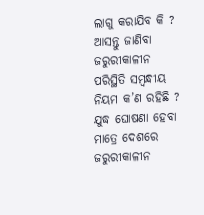ଲାଗୁ କରାଯିବ କି ? ଆସନ୍ତୁ ଜାଣିବା ଜରୁରୀକାଳୀନ ପରିସ୍ଥିତି ସମ୍ବନ୍ଧୀୟ ନିୟମ କ’ଣ ରହିଛି ? ଯୁଦ୍ଧ ଘୋଷଣା ହେବା ମାତ୍ରେ ଦେଶରେ ଜରୁରୀକାଳୀନ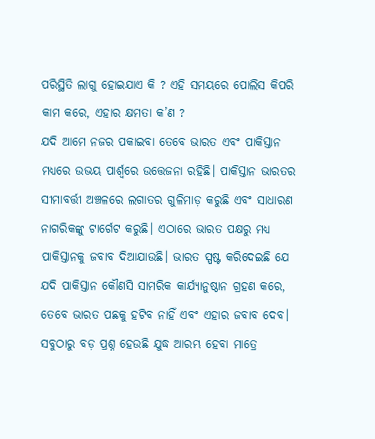ପରିସ୍ଥିତି ଲାଗୁ ହୋଇଯାଏ କି ? ଏହି ସମୟରେ ପୋଲିସ କିପରି କାମ କରେ, ଏହାର କ୍ଷମତା କ’ଣ ?
ଯଦି ଆମେ ନଜର ପକାଇବା ତେବେ ଭାରତ ଏବଂ ପାକିସ୍ତାନ ମଧ୍ୟରେ ଉଭୟ ପାର୍ଶ୍ୱରେ ଉତ୍ତେଜନା ରହିଛି। ପାକିସ୍ତାନ ଭାରତର ସୀମାବର୍ତ୍ତୀ ଅଞ୍ଚଳରେ ଲଗାତର ଗୁଳିମାଡ଼ କରୁଛି ଏବଂ ସାଧାରଣ ନାଗରିକଙ୍କୁ ଟାର୍ଗେଟ କରୁଛି। ଏଠାରେ ଭାରତ ପକ୍ଷରୁ ମଧ୍ୟ ପାକିସ୍ତାନକୁ ଜବାବ ଦିଆଯାଉଛି। ଭାରତ ସ୍ପଷ୍ଟ କରିଦେଇଛି ଯେ ଯଦି ପାକିସ୍ତାନ କୌଣସି ସାମରିକ କାର୍ଯ୍ୟାନୁଷ୍ଠାନ ଗ୍ରହଣ କରେ, ତେବେ ଭାରତ ପଛକୁ ହଟିବ ନାହିଁ ଏବଂ ଏହାର ଜବାବ ଦେବ।
ସବୁଠାରୁ ବଡ଼ ପ୍ରଶ୍ନ ହେଉଛି ଯୁଦ୍ଧ ଆରମ୍ଭ ହେବା ମାତ୍ରେ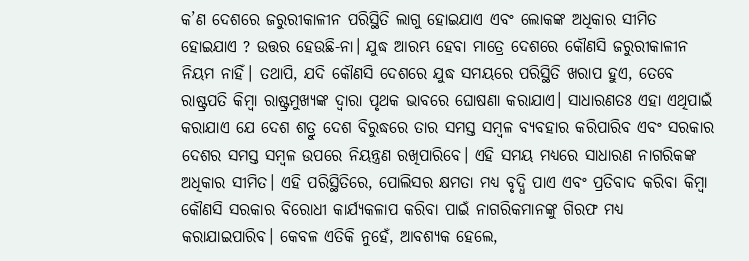କ’ଣ ଦେଶରେ ଜରୁରୀକାଳୀନ ପରିସ୍ଥିତି ଲାଗୁ ହୋଇଯାଏ ଏବଂ ଲୋକଙ୍କ ଅଧିକାର ସୀମିତ ହୋଇଯାଏ ? ଉତ୍ତର ହେଉଛି-ନା। ଯୁଦ୍ଧ ଆରମ୍ଭ ହେବା ମାତ୍ରେ ଦେଶରେ କୌଣସି ଜରୁରୀକାଳୀନ ନିୟମ ନାହିଁ। ତଥାପି, ଯଦି କୌଣସି ଦେଶରେ ଯୁଦ୍ଧ ସମୟରେ ପରିସ୍ଥିତି ଖରାପ ହୁଏ, ତେବେ ରାଷ୍ଟ୍ରପତି କିମ୍ବା ରାଷ୍ଟ୍ରମୁଖ୍ୟଙ୍କ ଦ୍ୱାରା ପୃଥକ ଭାବରେ ଘୋଷଣା କରାଯାଏ। ସାଧାରଣତଃ ଏହା ଏଥିପାଇଁ କରାଯାଏ ଯେ ଦେଶ ଶତ୍ରୁ ଦେଶ ବିରୁଦ୍ଧରେ ତାର ସମସ୍ତ ସମ୍ବଳ ବ୍ୟବହାର କରିପାରିବ ଏବଂ ସରକାର ଦେଶର ସମସ୍ତ ସମ୍ବଳ ଉପରେ ନିୟନ୍ତ୍ରଣ ରଖିପାରିବେ। ଏହି ସମୟ ମଧ୍ୟରେ ସାଧାରଣ ନାଗରିକଙ୍କ ଅଧିକାର ସୀମିତ। ଏହି ପରିସ୍ଥିତିରେ, ପୋଲିସର କ୍ଷମତା ମଧ୍ୟ ବୃଦ୍ଧି ପାଏ ଏବଂ ପ୍ରତିବାଦ କରିବା କିମ୍ବା କୌଣସି ସରକାର ବିରୋଧୀ କାର୍ଯ୍ୟକଳାପ କରିବା ପାଇଁ ନାଗରିକମାନଙ୍କୁ ଗିରଫ ମଧ୍ୟ କରାଯାଇପାରିବ। କେବଳ ଏତିକି ନୁହେଁ, ଆବଶ୍ୟକ ହେଲେ,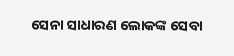ସେନା ସାଧାରଣ ଲୋକଙ୍କ ସେବା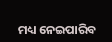ମଧ୍ୟ ନେଇପାରିବ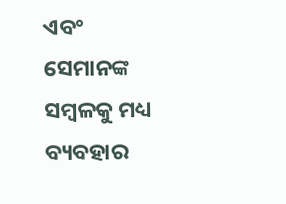ଏବଂ ସେମାନଙ୍କ ସମ୍ବଳକୁ ମଧ୍ୟ ବ୍ୟବହାର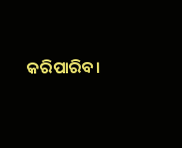କରିପାରିବ।